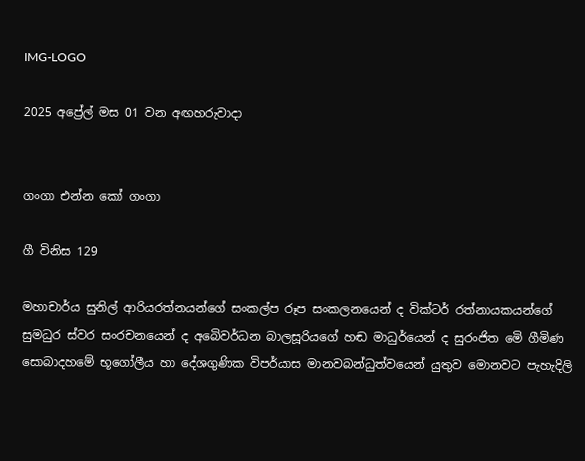IMG-LOGO

2025 අප්‍රේල් මස 01 වන අඟහරුවාදා


ගංගා එන්න කෝ ගංගා

ගී විනිස 129

මහාචාර්ය සුනිල් ආරියරත්නයන්ගේ සංකල්ප රූප සංකලනයෙන් ද වික්ටර් රත්නායකයන්ගේ සුමධුර ස්වර සංරචනයෙන් ද අබෙිවර්ධන බාලසූරියගේ හඬ මාධුර්යෙන් ද සුරංජිත මෙි ගීමිණ  සොබාදහමේ භූගෝලීය හා දේශගුණික විපර්යාස මානවබන්ධුත්වයෙන් යුතුව මොනවට පැහැදිලි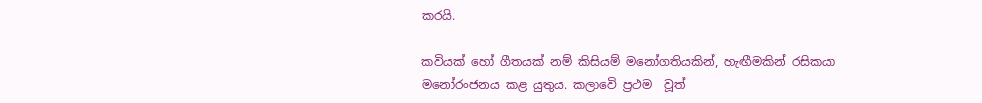කරයි.

කවියක් හෝ ගීතයක් නම් කිසියම් මනෝගතියකින්, හැඟීමකින් රසිකයා මනෝරංජනය කළ යුතුය. කලාවෙි ප්‍රථම  වූත්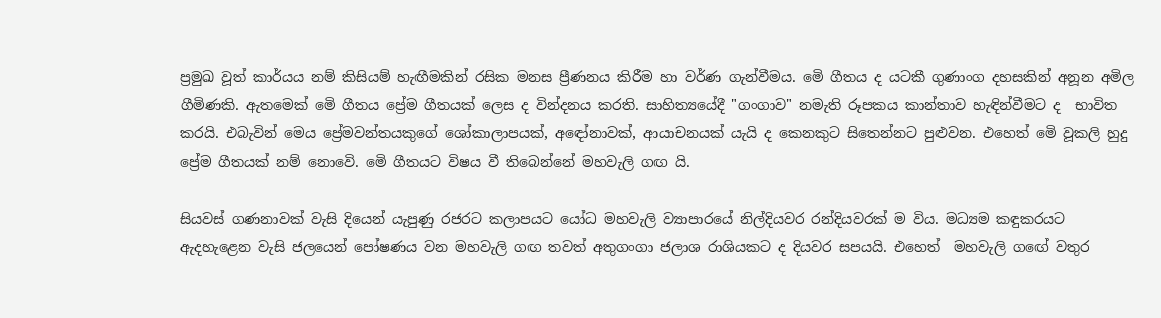ප්‍රමුඛ වූත් කාර්යය නම් කිසියම් හැඟීමකින් රසික මනස ප්‍රීණනය කිරීම හා වර්ණ ගැන්වීමය. මෙි ගීතය ද යටකී ගුණාංග දහසකින් අනූන අමිල ගීමිණකි. ඇතමෙක් මෙි ගීතය ප්‍රේම ගීතයක් ලෙස ද වින්දනය කරති. සාහිත්‍යයේදී "ගංගාව" නමැති රූපකය කාන්තාව හැඳින්වීමට ද  භාවිත කරයි. එබැවින් මෙය ප්‍රේමවන්තයකුගේ ශෝකාලාපයක්, අඳෝනාවක්, ආයාචනයක් යැයි ද කෙනකුට සිතෙන්නට පුළුවන. එහෙත් මෙි වූකලි හුදු ප්‍රේම ගීතයක් නම් නොවෙි. මෙි ගීතයට විෂය වී තිබෙන්නේ මහවැලි ගඟ යි.

සියවස් ගණනාවක් වැසි දියෙන් යැපුණු රජරට කලාපයට යෝධ මහවැලි ව්‍යාපාරයේ නිල්දියවර රන්දියවරක් ම විය. මධ්‍යම කඳුකරයට ඇදහැළෙන වැසි ජලයෙන් පෝෂණය වන මහවැලි ගඟ තවත් අතුගංගා ජලාශ රාශියකට ද දියවර සපයයි. එහෙත්  මහවැලි ගඟේ වතුර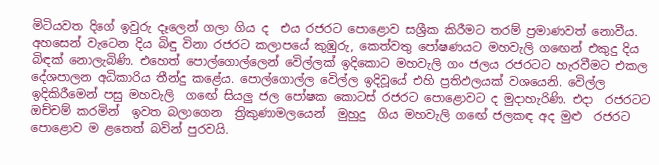මිටියවත දිගේ ඉවුරු දෑලෙන් ගලා ගිය ද  එය රජරට පොළොව සශ්‍රීක කිරීමට තරම් ප්‍රමාණවත් නොවීය. අහසෙන් වැටෙන දිය බිඳු විනා රජරට කලාපයේ කුඹුරු, කෙත්වතු පෝෂණයට මහවැලි ගඟෙන් එකුදු දිය බිඳක් නොලැබිණි. එහෙත් පොල්ගොල්ලෙන් වෙිල්ලක් ඉදිකොට මහවැලි ගං ජලය රජරටට හැරවීමට එකල දේශපාලන අධිකාරිය තීන්දු කළේය. පොල්ගොල්ල වෙිල්ල ඉදිවූයේ එහි ප්‍රතිඵලයක් වශයෙනි. වෙිල්ල  ඉදිකිරීමෙන් පසු මහවැලි  ගඟේ සියලු ජල පෝෂක කොටස් රජරට පොළොවට ද මුදාහැරිණි. එදා  රජරටට ඔච්චම් කරමින්  ඉවත බලාගෙන  ත්‍රිකුණාමලයෙන්  මුහුදු  ගිය මහවැලි ගඟේ ජලකඳ අද මුළු  රජරට පොළොව ම ළතෙත් බවින් පුරවයි.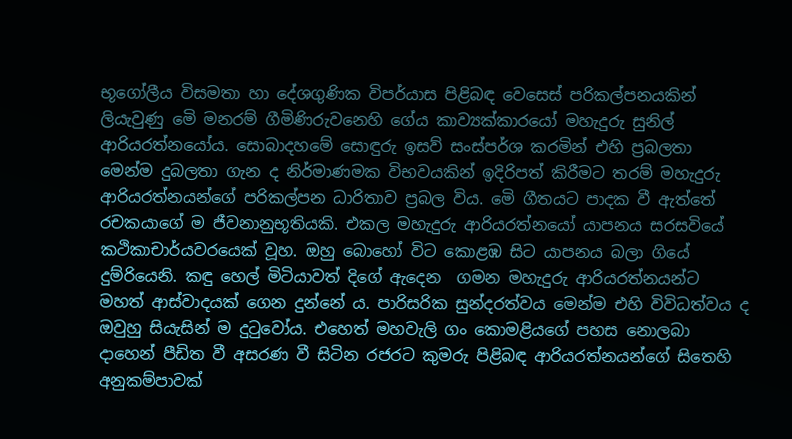භූගෝලීය විසමතා හා දේශගුණික විපර්යාස පිළිබඳ වෙසෙස් පරිකල්පනයකින් ලියැවුණු මෙි මනරම් ගීමිණිරුවනෙහි ගේය කාව්‍යක්කාරයෝ මහැදුරු සුනිල් ආරියරත්නයෝය. සොබාදහමේ සොඳුරු ඉසව් සංස්පර්ශ කරමින් එහි ප්‍රබලතා මෙන්ම දුබලතා ගැන ද නිර්මාණමක විභවයකින් ඉදිරිපත් කිරීමට තරම් මහැදුරු ආරියරත්නයන්ගේ පරිකල්පන ධාරිතාව ප්‍රබල විය. මෙි ගීතයට පාදක වී ඇත්තේ රචකයාගේ ම ජීවනානුභූතියකි. එකල මහැදුරු ආරියරත්නයෝ යාපනය සරසවියේ කථිකාචාර්යවරයෙක් වූහ. ඔහු බොහෝ විට කොළඹ සිට යාපනය බලා ගියේ දුම්රියෙනි. කඳු හෙල් මිටියාවත් දිගේ ඇදෙන  ගමන මහැදුරු ආරියරත්නයන්ට මහත් ආස්වාදයක් ගෙන දුන්නේ ය. පාරිසරික සුන්දරත්වය මෙන්ම එහි විවිධත්වය ද ඔවුහු සියැසින් ම දුටුවෝය. එහෙත් මහවැලි ගං කොමළියගේ පහස නොලබා දාහෙන් පීඩිත වී අසරණ වී සිටින රජරට කුමරු පිළිබඳ ආරියරත්නයන්ගේ සිතෙහි අනුකම්පාවක්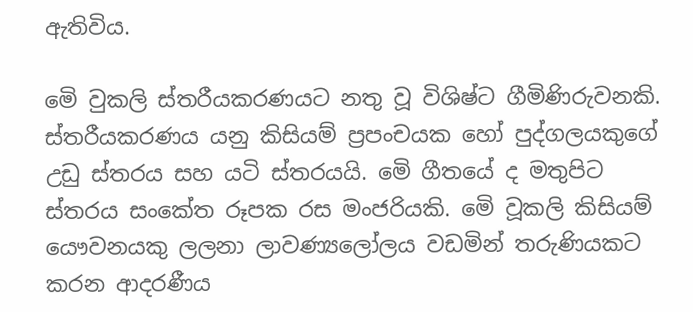ඇතිවිය.

මෙි වුකලි ස්තරීයකරණයට නතු වූ විශිෂ්ට ගීමිණිරුවනකි. ස්තරීයකරණය යනු කිසියම් ප්‍රපංචයක හෝ පුද්ගලයකුගේ උඩු ස්තරය සහ යටි ස්තරයයි. මෙි ගීතයේ ද මතුපිට ස්තරය සංකේත රූපක රස මංජරියකි. මෙි වූකලි කිසියම් යෞවනයකු ලලනා ලාවණ්‍යලෝලය වඩමින් තරුණියකට කරන ආදරණීය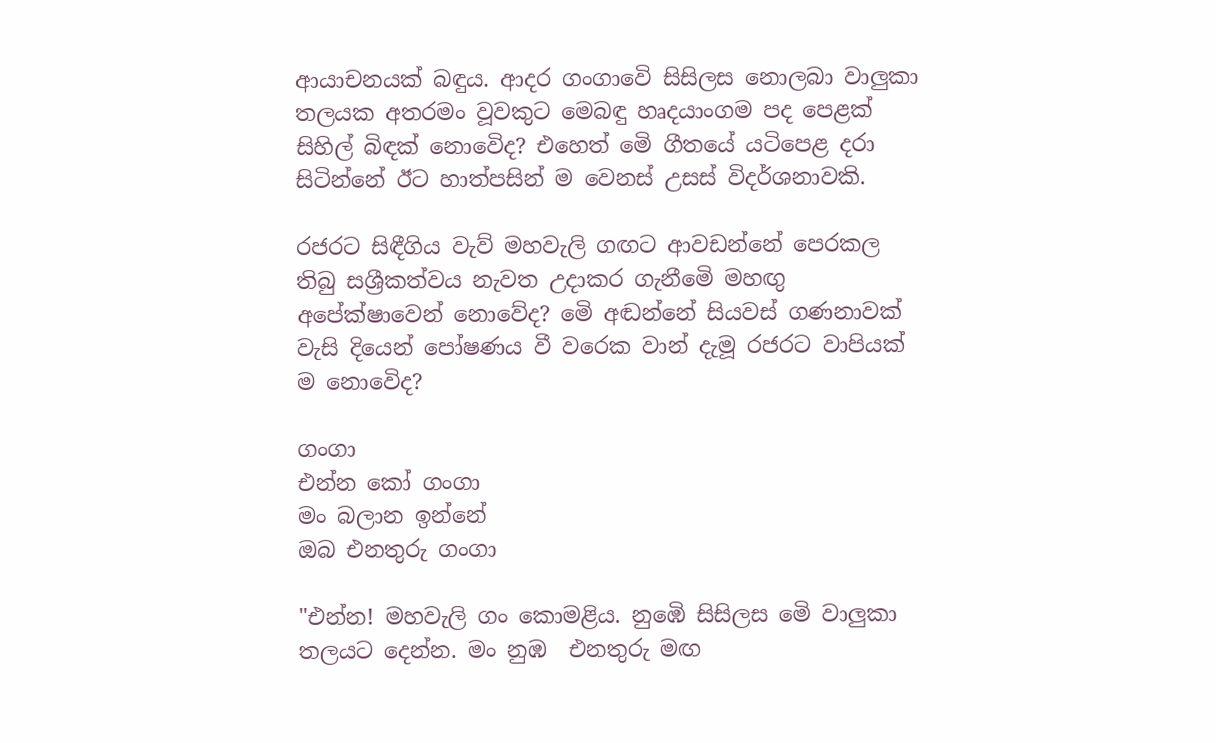ආයාචනයක් බඳුය. ආදර ගංගාවෙි සිසිලස නොලබා වාලුකා තලයක අතරමං වූවකුට මෙබඳු හෘදයාංගම පද පෙළක් සිහිල් බිඳක් නොවෙිද? එහෙත් මෙි ගීතයේ යටිපෙළ දරා සිටින්නේ ඊට හාත්පසින් ම වෙනස් උසස් විදර්ශනාවකි.

රජරට සිඳීගිය වැව් මහවැලි ගඟට ආවඩන්නේ පෙරකල තිබු සශ්‍රීකත්වය නැවත උදාකර ගැනීමෙි මහඟු අපේක්ෂාවෙන් නොවේද? මෙි අඬන්නේ සියවස් ගණනාවක් වැසි දියෙන් පෝෂණය වී වරෙක වාන් දැමූ රජරට වාපියක් ම නොවෙිද?

ගංගා
එන්න කෝ ගංගා
මං බලාන ඉන්නේ
ඔබ එනතුරු ගංගා

"එන්න! මහවැලි ගං කොමළිය. නුඹෙි සිසිලස මෙි වාලුකා තලයට දෙන්න. මං නුඹ  එනතුරු මඟ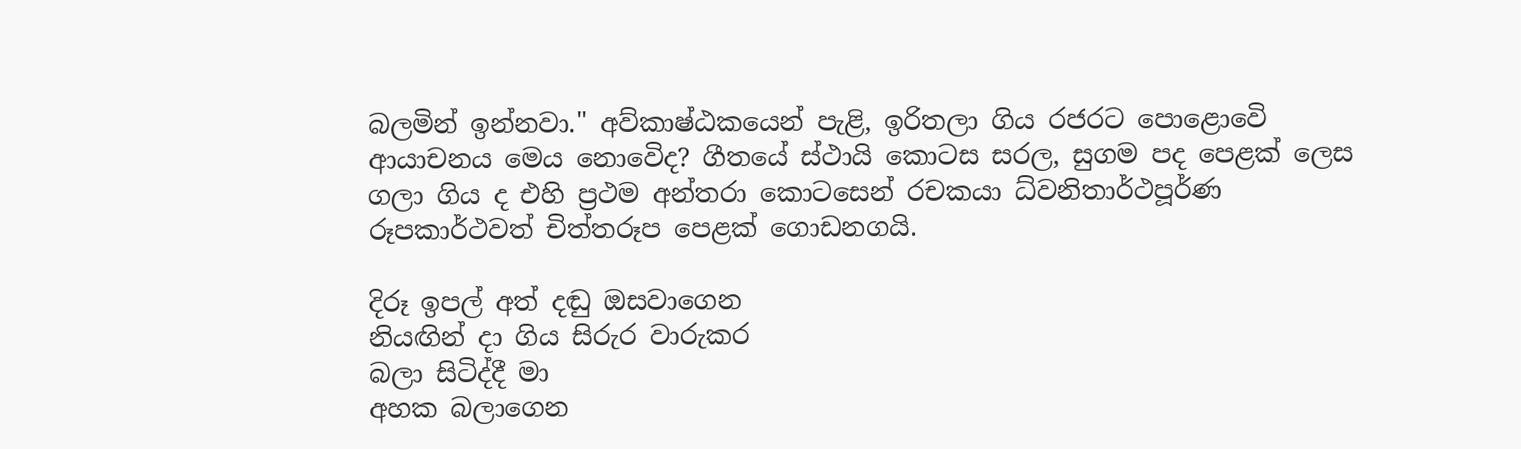බලමින් ඉන්නවා." අව්කාෂ්ඨකයෙන් පැළි, ඉරිතලා ගිය රජරට පොළොවෙි ආයාචනය මෙය නොවෙිද? ගීතයේ ස්ථායි කොටස සරල, සුගම පද පෙළක් ලෙස ගලා ගිය ද එහි ප්‍රථම අන්තරා කොටසෙන් රචකයා ධ්වනිතාර්ථපූර්ණ රූපකාර්ථවත් චිත්තරූප පෙළක් ගොඩනගයි.

දිරූ ඉපල් අත් දඬු ඔසවාගෙන
නියඟින් දා ගිය සිරුර වාරුකර
බලා සිටිද්දී මා
අහක බලාගෙන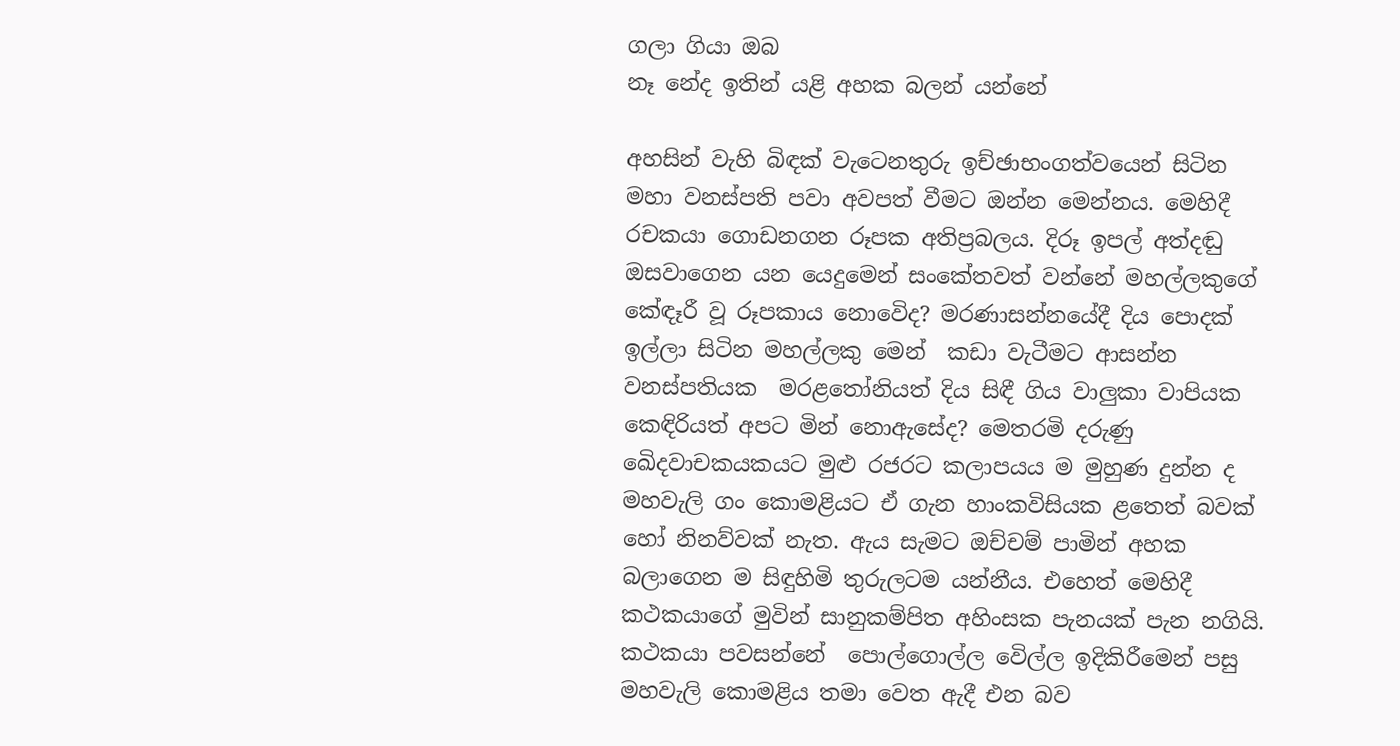ගලා ගියා ඔබ
නෑ නේද ඉතින් යළි අහක බලන් යන්නේ

අහසින් වැහි බිඳක් වැටෙනතුරු ඉච්ඡාභංගත්වයෙන් සිටින මහා වනස්පති පවා අවපත් වීමට ඔන්න මෙන්නය. මෙහිදී රචකයා ගොඩනගන රූපක අතිප්‍රබලය. දිරූ ඉපල් අත්දඬු ඔසවාගෙන යන යෙදුමෙන් සංකේතවත් වන්නේ මහල්ලකුගේ කේඳෑරී වූ රූපකාය නොවෙිද? මරණාසන්නයේදී දිය පොදක් ඉල්ලා සිටින මහල්ලකු මෙන්  කඩා වැටීමට ආසන්න වනස්පතියක  මරළතෝනියත් දිය සිඳී ගිය වාලුකා වාපියක කෙඳිරියත් අපට මින් නොඇසේද? මෙතරමි දරුණු ඛෙිදවාචකයකයට මුළු රජරට කලාපයය ම මුහුණ දුන්න ද මහවැලි ගං කොමළියට ඒ ගැන හාංකවිසියක ළතෙත් බවක් හෝ නිනව්වක් නැත. ඇය සැමට ඔච්චම් පාමින් අහක බලාගෙන ම සිඳුහිමි තුරුලටම යන්නීය. එහෙත් මෙහිදී කථකයාගේ මුවින් සානුකම්පිත අහිංසක පැනයක් පැන නගියි. කථකයා පවසන්නේ  පොල්ගොල්ල වෙිල්ල ඉදිකිරීමෙන් පසු මහවැලි කොමළිය තමා වෙත ඇදී එන බව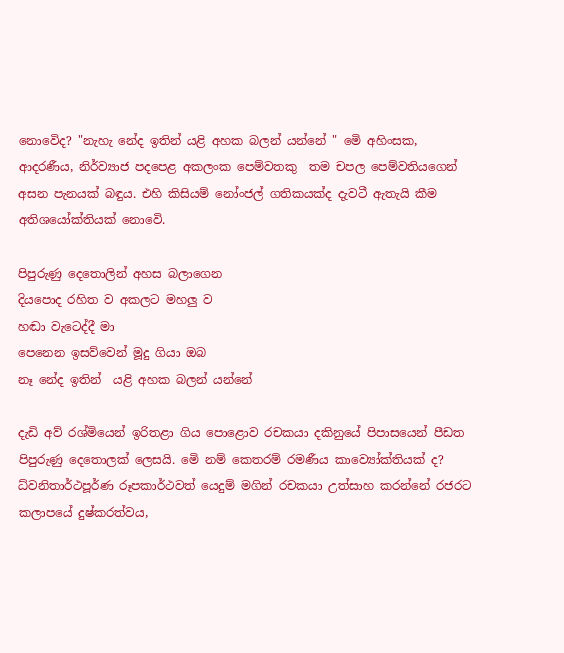නොවෙිද? "නැහැ නේද ඉතින් යළි අහක බලන් යන්නේ " මෙි අහිංසක, ආදරණීය, නිර්ව්‍යාජ පදපෙළ අකලංක පෙම්වතකු  තම චපල පෙම්වතියගෙන් අසන පැනයක් බඳුය. එහි කිසියම් නෝංජල් ගතිකයක්ද දැවටී ඇතැයි කීම අතිශයෝක්තියක් නොවෙි.

පිපුරුණු දෙතොලින් අහස බලාගෙන
දියපොද රහිත ව අකලට මහලු ව
හඬා වැටෙද්දී මා
පෙනෙන ඉසව්වෙන් මූදු ගියා ඔබ
නෑ නේද ඉතින්  යළි අහක බලන් යන්නේ

දැඩි අව් රශ්මියෙන් ඉරිතළා ගිය පොළොව රචකයා දකිනුයේ පිපාසයෙන් පීඩත පිපුරුණු දෙතොලක් ලෙසයි. මෙි නම් කෙතරම් රමණීය කාව්‍යෝක්තියක් ද? ධ්වනිතාර්ථපූර්ණ රූපකාර්ථවත් යෙදුම් මගින් රචකයා උත්සාහ කරන්නේ රජරට කලාපයේ දුෂ්කරත්වය,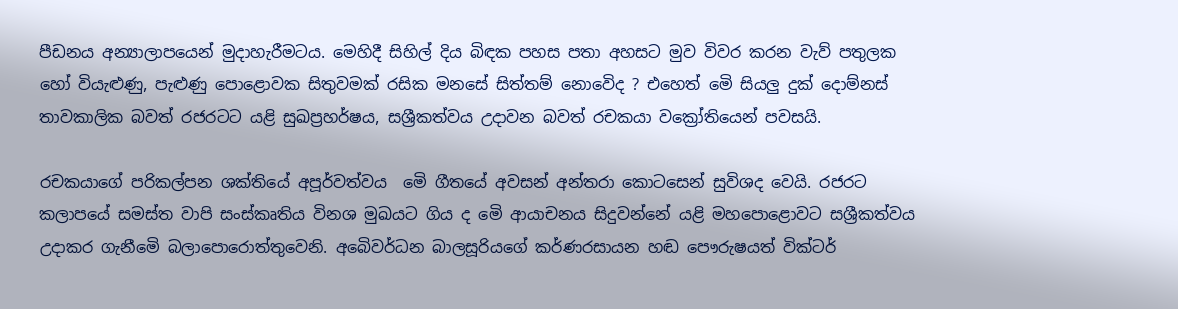පීඩනය අන්‍යාලාපයෙන් මුදාහැරීමටය. මෙහිදී සිහිල් දිය බිඳක පහස පතා අහසට මුව විවර කරන වැව් පතුලක හෝ වියැළුණු, පැළුණු පොළොවක සිතුවමක් රසික මනසේ සිත්තම් නොවෙිද ? එහෙත් මෙි සියලු දුක් දොම්නස් තාවකාලික බවත් රජරටට යළි සුඛප්‍රහර්ෂය, සශ්‍රීකත්වය උදාවන බවත් රචකයා වක්‍රෝතියෙන් පවසයි.

රචකයාගේ පරිකල්පන ශක්තියේ අපූර්වත්වය  මෙි ගීතයේ අවසන් අන්තරා කොටසෙන් සුවිශද වෙයි. රජරට කලාපයේ සමස්ත වාපි සංස්කෘතිය විනශ මුඛයට ගිය ද මෙි ආයාචනය සිදුවන්නේ යළි මහපොළොවට සශ්‍රීකත්වය උදාකර ගැනීමෙි බලාපොරොත්තුවෙනි. අබෙිවර්ධන බාලසූරියගේ කර්ණරසායන හඬ පෞරුෂයත් වික්ටර්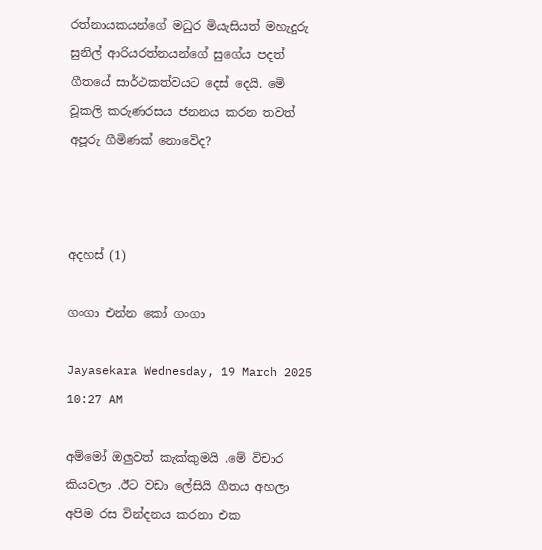රත්නායකයන්ගේ මධුර මියැසියත් මහැදුරු සුනිල් ආරියරත්නයන්ගේ සුගේය පදත් ගීතයේ සාර්ථකත්වයට දෙස් දෙයි. මෙි වූකලි කරුණරසය ජනනය කරන තවත් අපූරු ගීමිණක් නොවෙිද?



අදහස් (1)

ගංගා එන්න කෝ ගංගා

Jayasekara Wednesday, 19 March 2025 10:27 AM

අම්මෝ ඔලුවත් කැක්කුමයි .මේ විචාර කියවලා .ඊට වඩා ලේසියි ගීතය අහලා අපිම රස වින්දනය කරනා එක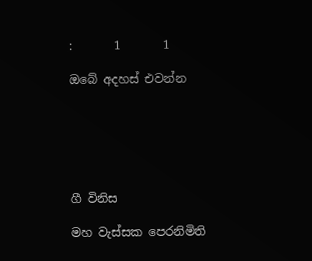:       1       1

ඔබේ අදහස් එවන්න






ගී විනිස

මහ වැස්සක පෙරනිමිති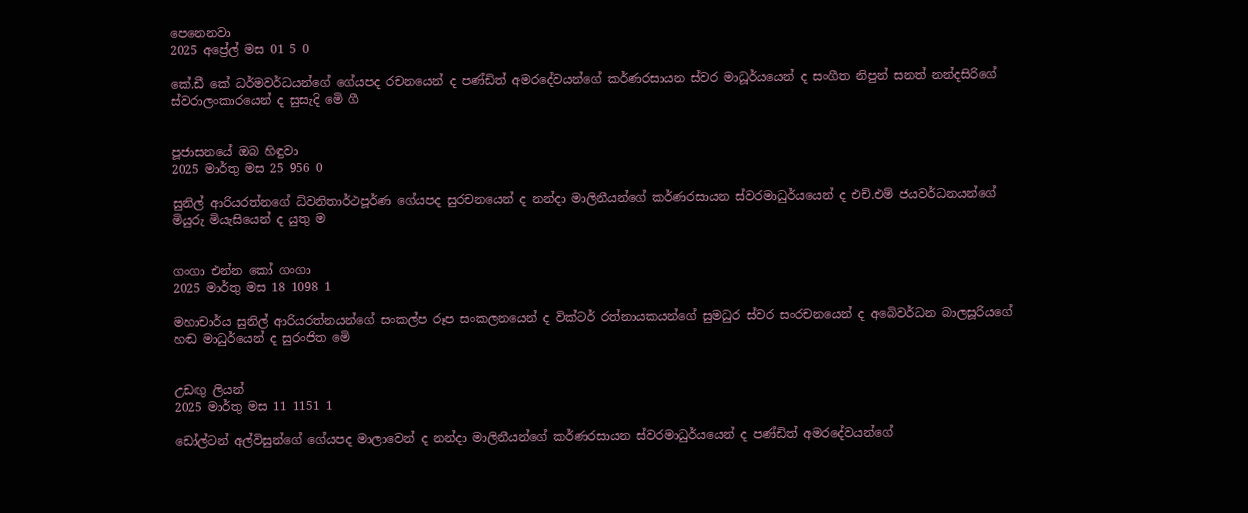පෙනෙනවා
2025 අප්‍රේල් මස 01 5 0

කේ.ඩී කේ ධර්මවර්ධයන්ගේ ගේයපද රචනයෙන් ද පණ්ඩිත් අමරදේවයන්ගේ කර්ණරසායන ස්වර මාධූර්යයෙන් ද සංගීත නිපුන් සනත් නන්දසිරිගේ ස්වරාලංකාරයෙන් ද සුසැදි මෙි ගී


පූජාසනයේ ඔබ හිඳුවා
2025 මාර්තු මස 25 956 0

සුනිල් ආරියරත්නගේ ධ්වනිතාර්ථපූර්ණ ගේයපද සුරචනයෙන් ද නන්දා මාලිනීයන්ගේ කර්ණරසායන ස්වරමාධුර්යයෙන් ද එච්.එම් ජයවර්ධනයන්ගේ මියුරු මියැසියෙන් ද යුතු ම


ගංගා එන්න කෝ ගංගා
2025 මාර්තු මස 18 1098 1

මහාචාර්ය සුනිල් ආරියරත්නයන්ගේ සංකල්ප රූප සංකලනයෙන් ද වික්ටර් රත්නායකයන්ගේ සුමධුර ස්වර සංරචනයෙන් ද අබෙිවර්ධන බාලසූරියගේ හඬ මාධුර්යෙන් ද සුරංජිත මෙි


උඩඟු ලියන්
2025 මාර්තු මස 11 1151 1

ඩෝල්ටන් අල්විසුන්ගේ ගේයපද මාලාවෙන් ද නන්දා මාලිනීයන්ගේ කර්ණරසායන ස්වරමාධුර්යයෙන් ද පණ්ඩිත් අමරදේවයන්ගේ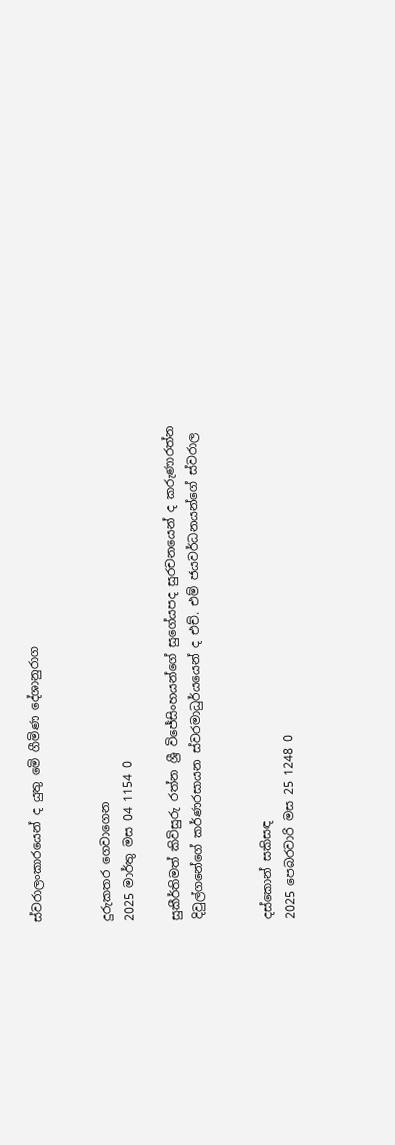ස්වරාලංකාරයෙන් ද යුතු මෙි ගීමිණ දේශානුරාග


දුරුකතර ගෙවාගෙන
2025 මාර්තු මස 04 1154 0

සුකීර්තිමත් කිවිසුරු රත්න ශ්‍රී විජේසිංහයන්ගේ සුගේයපද සුරචනයෙන් ද කරුණාරත්න දිවුල්ගනේගේ කර්ණරසායන ස්වරමාධුර්යයෙන් ද එච්. එම් ජයවර්ධනයන්ගේ ස්වරාල


දස්කොන් සකිසඳ
2025 පෙබරවාරි මස 25 1248 0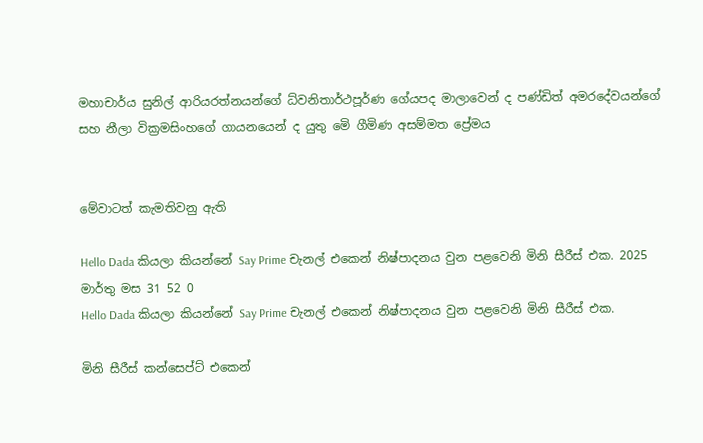මහාචාර්ය සුනිල් ආරියරත්නයන්ගේ ධ්වනිතාර්ථපූර්ණ ගේයපද මාලාවෙන් ද පණ්ඩිත් අමරදේවයන්ගේ සහ නීලා වික්‍රමසිංහගේ ගායනයෙන් ද යුතු මෙි ගීමිණ අසම්මත ප්‍රේමය


මේවාටත් කැමතිවනු ඇති

Hello Dada කියලා කියන්නේ Say Prime චැනල් එකෙන් නිෂ්පාදනය වුන පළවෙනි මිනි සීරීස් එක. 2025 මාර්තු මස 31 52 0
Hello Dada කියලා කියන්නේ Say Prime චැනල් එකෙන් නිෂ්පාදනය වුන පළවෙනි මිනි සීරීස් එක.

මිනි සීරීස් කන්සෙප්ට් එකෙන්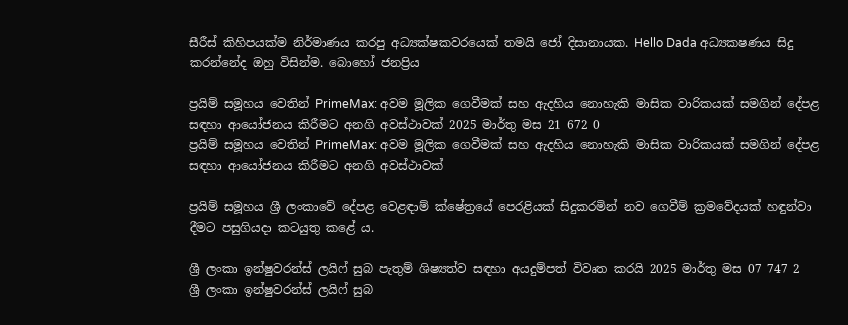සීරීස් කිහිපයක්ම නිර්මාණය කරපු අධ්‍යක්ෂකවරයෙක් තමයි ජෝ දිසානායක. Hello Dada අධ්‍යකෂණය සිදු කරන්නේද ඔහු විසින්ම. බොහෝ ජනප්‍රිය

ප්‍රයිම් සමූහය වෙතින් PrimeMax: අවම මූලික ගෙවීමක් සහ ඇදහිය නොහැකි මාසික වාරිකයක් සමගින් දේපළ සඳහා ආයෝජනය කිරීමට අනගි අවස්ථාවක් 2025 මාර්තු මස 21 672 0
ප්‍රයිම් සමූහය වෙතින් PrimeMax: අවම මූලික ගෙවීමක් සහ ඇදහිය නොහැකි මාසික වාරිකයක් සමගින් දේපළ සඳහා ආයෝජනය කිරීමට අනගි අවස්ථාවක්

ප්‍රයිම් සමූහය ශ්‍රී ලංකාවේ දේපළ වෙළඳාම් ක්ෂේත්‍රයේ පෙරළියක් සිදුකරමින් නව ගෙවීම් ක්‍රමවේදයක් හඳුන්වා දීමට පසුගියදා කටයුතු කළේ ය.

ශ්‍රී ලංකා ඉන්ෂුවරන්ස් ලයිෆ් සුබ පැතුම් ශිෂ්‍යත්ව සඳහා අයදුම්පත් විවෘත කරයි 2025 මාර්තු මස 07 747 2
ශ්‍රී ලංකා ඉන්ෂුවරන්ස් ලයිෆ් සුබ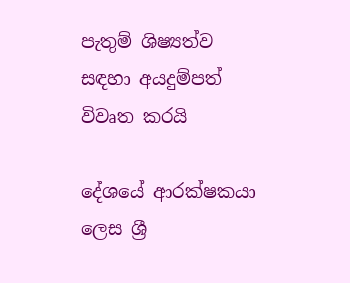පැතුම් ශිෂ්‍යත්ව සඳහා අයදුම්පත් විවෘත කරයි

දේශයේ ආරක්ෂකයා ලෙස ශ්‍රී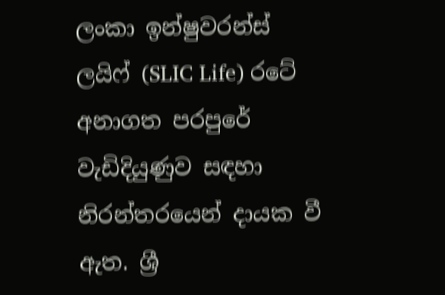ලංකා ඉන්ෂුවරන්ස් ලයිෆ් (SLIC Life) රටේ අනාගත පරපුරේ වැඩිදියුණුව සඳහා නිරන්තරයෙන් දායක වී ඇත. ශ්‍රී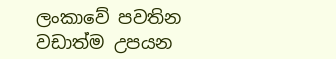ලංකාවේ පවතින වඩාත්ම උපයන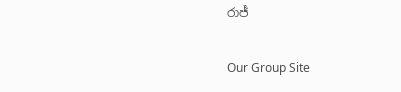රාජ්‍

Our Group Site